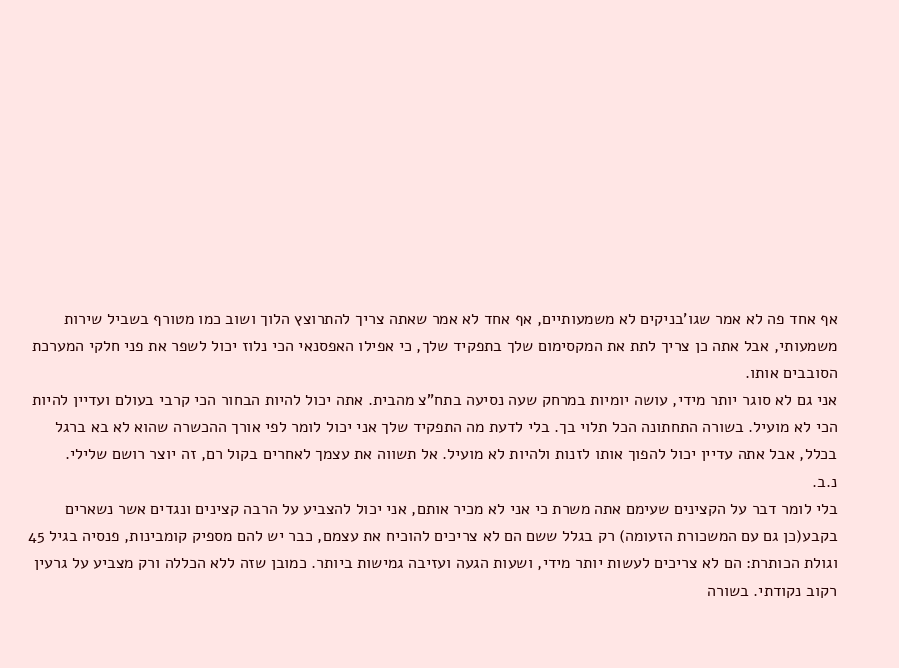אף אחד פה לא אמר שגו'בניקים לא משמעותיים, אף אחד לא אמר שאתה צריך להתרוצץ הלוך ושוב כמו מטורף בשביל שירות משמעותי, אבל אתה כן צריך לתת את המקסימום שלך בתפקיד שלך, כי אפילו האפסנאי הכי נלוז יכול לשפר את פני חלקי המערכת הסובבים אותו.
אני גם לא סוגר יותר מידי, עושה יומיות במרחק שעה נסיעה בתח"צ מהבית. אתה יכול להיות הבחור הכי קרבי בעולם ועדיין להיות הכי לא מועיל. בשורה התחתונה הכל תלוי בך. בלי לדעת מה התפקיד שלך אני יכול לומר לפי אורך ההכשרה שהוא לא בא ברגל בכלל, אבל אתה עדיין יכול להפוך אותו לזנות ולהיות לא מועיל. אל תשווה את עצמך לאחרים בקול רם, זה יוצר רושם שלילי.
נ.ב.
בלי לומר דבר על הקצינים שעימם אתה משרת כי אני לא מכיר אותם, אני יכול להצביע על הרבה קצינים ונגדים אשר נשארים בקבע(כן גם עם המשכורת הזעומה) רק בגלל ששם הם לא צריכים להוכיח את עצמם, כבר יש להם מספיק קומבינות, פנסיה בגיל 45 וגולת הכותרת: הם לא צריכים לעשות יותר מידי, ושעות הגעה ועזיבה גמישות ביותר. כמובן שזה ללא הכללה ורק מצביע על גרעין רקוב נקודתי. בשורה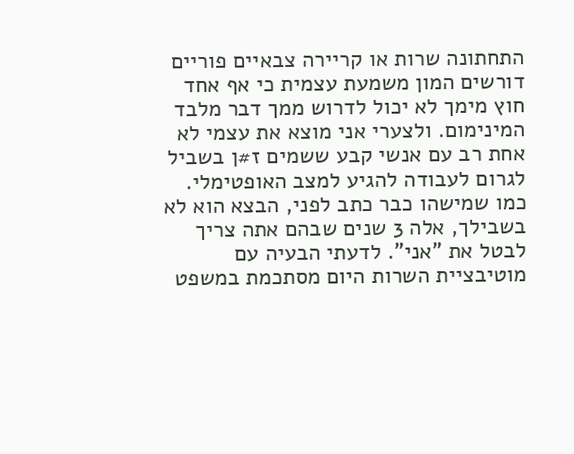התחתונה שרות או קריירה צבאיים פוריים דורשים המון משמעת עצמית כי אף אחד חוץ מימך לא יכול לדרוש ממך דבר מלבד המינימום. ולצערי אני מוצא את עצמי לא אחת רב עם אנשי קבע ששמים ז#ן בשביל לגרום לעבודה להגיע למצב האופטימלי.
כמו שמישהו כבר כתב לפני, הבצא הוא לא בשבילך, אלה 3 שנים שבהם אתה צריך לבטל את "אני". לדעתי הבעיה עם מוטיבציית השרות היום מסתכמת במשפט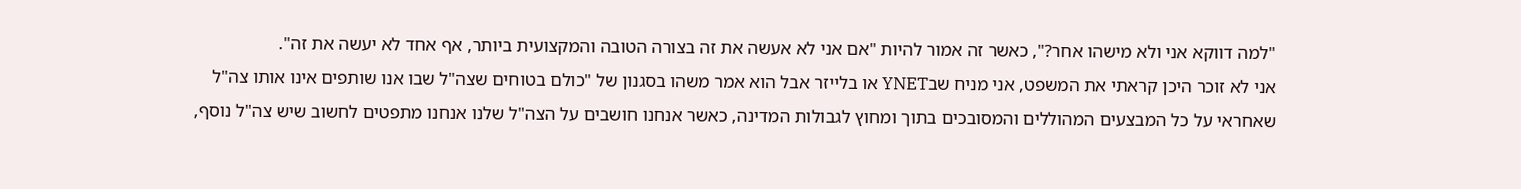"למה דווקא אני ולא מישהו אחר?", כאשר זה אמור להיות "אם אני לא אעשה את זה בצורה הטובה והמקצועית ביותר, אף אחד לא יעשה את זה".
אני לא זוכר היכן קראתי את המשפט, אני מניח שבYNET או בלייזר אבל הוא אמר משהו בסגנון של "כולם בטוחים שצה"ל שבו אנו שותפים אינו אותו צה"ל שאחראי על כל המבצעים המהוללים והמסובכים בתוך ומחוץ לגבולות המדינה, כאשר אנחנו חושבים על הצה"ל שלנו אנחנו מתפטים לחשוב שיש צה"ל נוסף,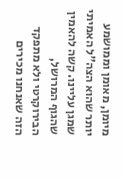מיומן, מאומן וממושמע יותר שהוא הצה"ל האמיתי שמגן עליינו. קשה להאמין שהגוף המרושל, הבירוקרטי ולא מתפקד הזה שאנחנו מכירים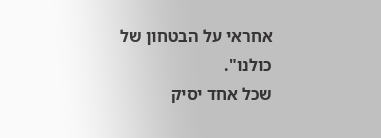אחראי על הבטחון של כולנו".
שכל אחד יסיק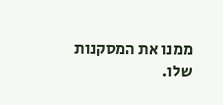ממנו את המסקנות שלו.